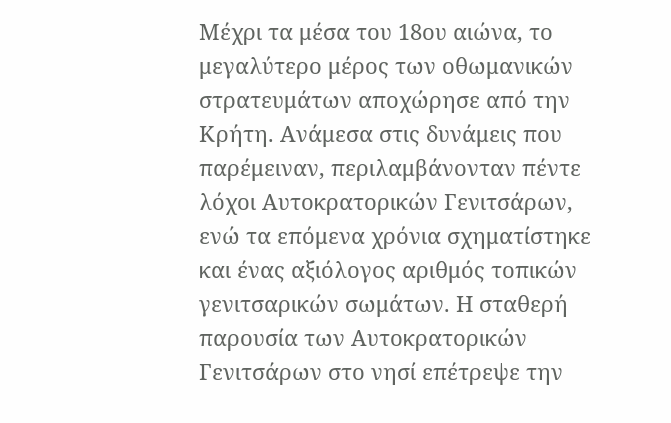Μέχρι τα μέσα του 18ου αιώνα, το μεγαλύτερο μέρος των οθωμανικών στρατευμάτων αποχώρησε από την Κρήτη. Ανάμεσα στις δυνάμεις που παρέμειναν, περιλαμβάνονταν πέντε λόχοι Αυτοκρατορικών Γενιτσάρων, ενώ τα επόμενα χρόνια σχηματίστηκε και ένας αξιόλογος αριθμός τοπικών γενιτσαρικών σωμάτων. Η σταθερή παρουσία των Αυτοκρατορικών Γενιτσάρων στο νησί επέτρεψε την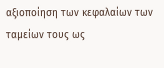αξιοποίηση των κεφαλαίων των ταμείων τους ως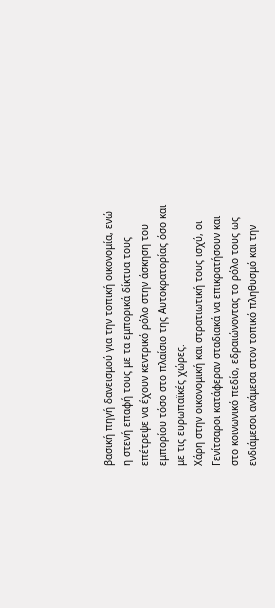βασική πηγή δανεισμού για την τοπική οικονομία, ενώ η στενή επαφή τους με τα εμπορικά δίκτυα τους επέτρεψε να έχουν κεντρικό ρόλο στην άσκηση του εμπορίου τόσο στο πλαίσιο της Αυτοκρατορίας όσο και με τις ευρωπαϊκές χώρες.
Χάρη στην οικονομική και στρατιωτική τους ισχύ, οι Γενίτσαροι κατάφεραν σταδιακά να επικρατήσουν και στο κοινωνικό πεδίο, εδραιώνοντας το ρόλο τους ως ενδιάμεσοι ανάμεσα στον τοπικό πληθυσμό και την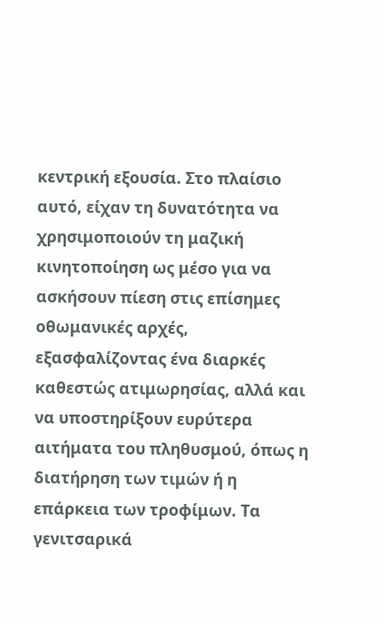κεντρική εξουσία. Στο πλαίσιο αυτό, είχαν τη δυνατότητα να χρησιμοποιούν τη μαζική κινητοποίηση ως μέσο για να ασκήσουν πίεση στις επίσημες οθωμανικές αρχές, εξασφαλίζοντας ένα διαρκές καθεστώς ατιμωρησίας, αλλά και να υποστηρίξουν ευρύτερα αιτήματα του πληθυσμού, όπως η διατήρηση των τιμών ή η επάρκεια των τροφίμων. Τα γενιτσαρικά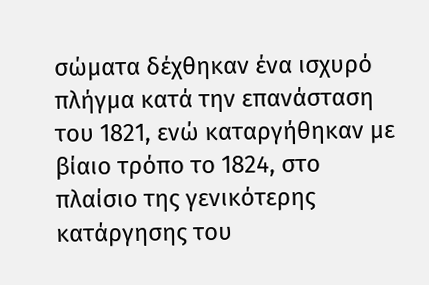σώματα δέχθηκαν ένα ισχυρό πλήγμα κατά την επανάσταση του 1821, ενώ καταργήθηκαν με βίαιο τρόπο το 1824, στο πλαίσιο της γενικότερης κατάργησης του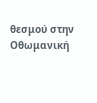θεσμού στην Οθωμανική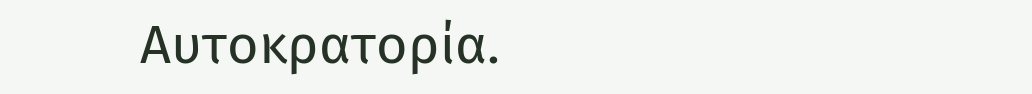Αυτοκρατορία.